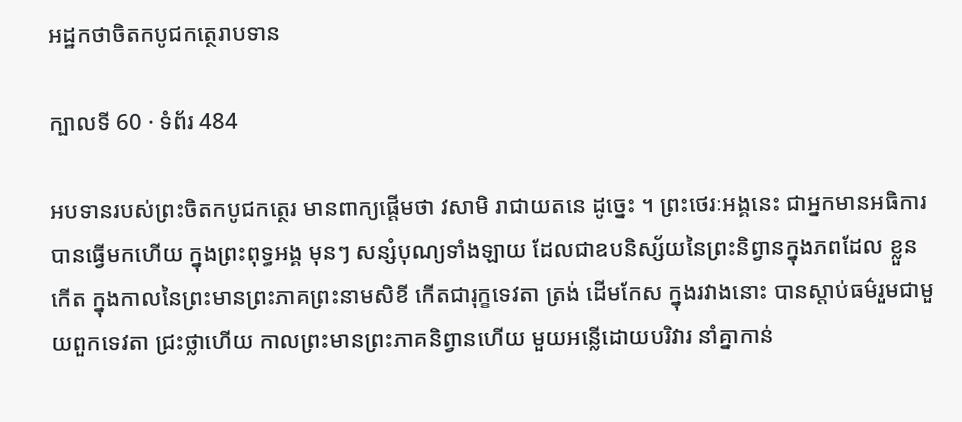អដ្ឋកថាចិតកបូជកត្ថេរាបទាន

ក្បាលទី 60 · ទំព័រ 484

អបទានរបស់ព្រះចិតកបូជកត្ថេរ មានពាក្យផ្តើមថា វសាមិ រាជាយតនេ ដូច្នេះ ។ ព្រះថេរៈអង្គនេះ ជាអ្នកមានអធិការបានធ្វើមកហើយ ក្នុងព្រះពុទ្ធអង្គ មុនៗ សន្សំបុណ្យទាំងឡាយ ដែលជាឧបនិស្ស័យនៃព្រះនិព្វានក្នុងភពដែល ខ្លួនកើត ក្នុងកាលនៃព្រះមានព្រះភាគព្រះនាមសិខី កើតជារុក្ខទេវតា ត្រង់ ដើមកែស ក្នុងរវាងនោះ បានស្តាប់ធម៌រួមជាមួយពួកទេវតា ជ្រះថ្លាហើយ កាលព្រះមានព្រះភាគនិព្វានហើយ មួយអន្លើដោយបរិវារ នាំគ្នាកាន់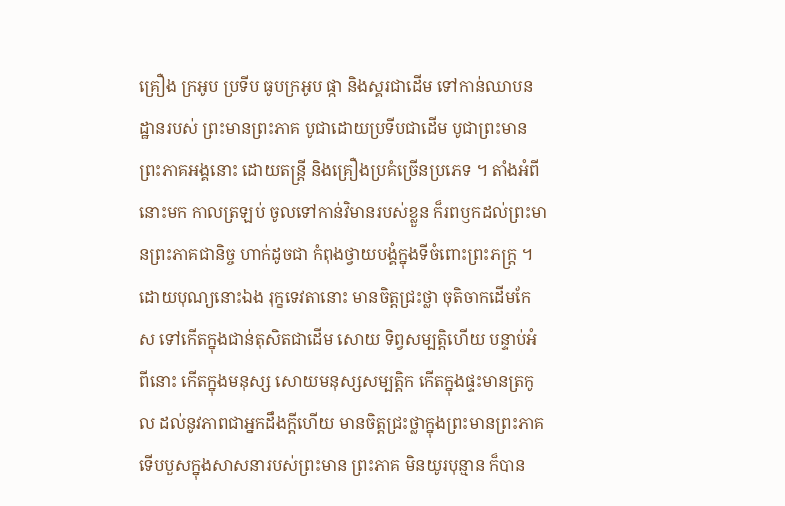គ្រឿង ក្រអូប ប្រទីប ធូបក្រអូប ផ្កា និងស្គរជាដើម ទៅកាន់ឈាបនដ្ឋានរបស់ ព្រះមានព្រះភាគ បូជាដោយប្រទីបជាដើម បូជាព្រះមានព្រះភាគអង្គនោះ ដោយតន្រ្តី និងគ្រឿងប្រគំច្រើនប្រភេទ ។ តាំងអំពីនោះមក កាលត្រឡប់ ចូលទៅកាន់វិមានរបស់ខ្លួន ក៏រពឫកដល់ព្រះមានព្រះភាគជានិច្ច ហាក់ដូចជា កំពុងថ្វាយបង្គំក្នុងទីចំពោះព្រះភក្ត្រ ។ ដោយបុណ្យនោះឯង រុក្ខទេវតានោះ មានចិត្តជ្រះថ្លា ចុតិចាកដើមកែស ទៅកើតក្នុងជាន់តុសិតជាដើម សោយ ទិព្វសម្បត្តិហើយ បន្ទាប់អំពីនោះ កើតក្នុងមនុស្ស សោយមនុស្សសម្បត្តិក កើតក្នុងផ្ទះមានត្រកូល ដល់នូវភាពជាអ្នកដឹងក្តីហើយ មានចិត្តជ្រះថ្លាក្នុងព្រះមានព្រះភាគ ទើបបួសក្នុងសាសនារបស់ព្រះមាន ព្រះភាគ មិនយូរបុន្មាន ក៏បាន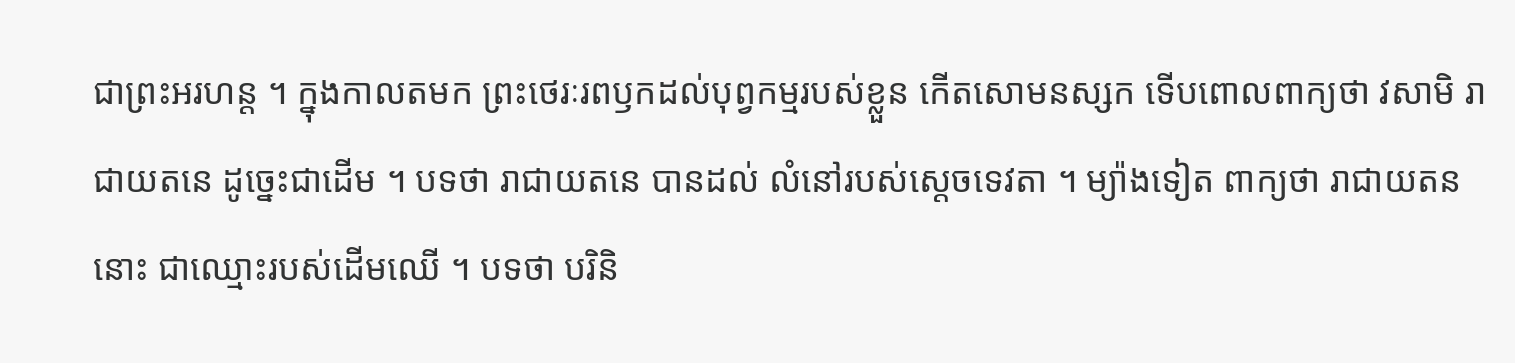ជាព្រះអរហន្ត ។ ក្នុងកាលតមក ព្រះថេរៈរពឫកដល់បុព្វកម្មរបស់ខ្លួន កើតសោមនស្សក ទើបពោលពាក្យថា វសាមិ រាជាយតនេ ដូច្នេះជាដើម ។ បទថា រាជាយតនេ បានដល់ លំនៅរបស់ស្តេចទេវតា ។ ម្យ៉ាងទៀត ពាក្យថា រាជាយតន នោះ ជាឈ្មោះរបស់ដើមឈើ ។ បទថា បរិនិ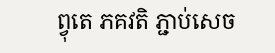ព្វុតេ ភគវតិ ភ្ជាប់សេច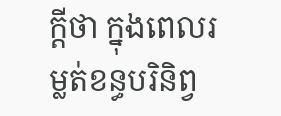ក្តីថា ក្នុងពេលរម្លត់ខន្ធបរិនិព្វ